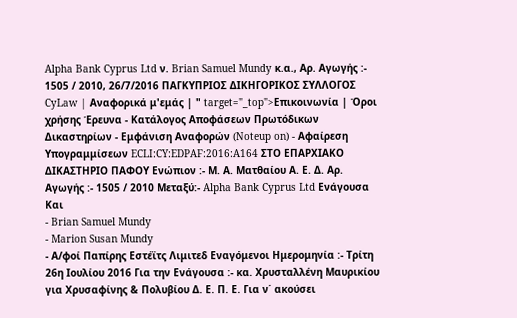Alpha Bank Cyprus Ltd ν. Brian Samuel Mundy κ.α., Αρ. Αγωγής :- 1505 / 2010, 26/7/2016 ΠΑΓΚΥΠΡΙΟΣ ΔΙΚΗΓΟΡΙΚΟΣ ΣΥΛΛΟΓΟΣ CyLaw | Αναφορικά μ'εμάς | " target="_top">Επικοινωνία | Όροι χρήσης Έρευνα - Κατάλογος Αποφάσεων Πρωτόδικων Δικαστηρίων - Εμφάνιση Αναφορών (Noteup on) - Αφαίρεση Υπογραμμίσεων ECLI:CY:EDPAF:2016:A164 ΣΤΟ ΕΠΑΡΧΙΑΚΟ ΔΙΚΑΣΤΗΡΙΟ ΠΑΦΟΥ Ενώπιον :- Μ. Α. Ματθαίου Α. Ε. Δ. Αρ. Αγωγής :- 1505 / 2010 Μεταξύ:- Alpha Bank Cyprus Ltd Ενάγουσα Και
- Brian Samuel Mundy
- Marion Susan Mundy
- Α/φοί Παπίρης Εστέϊτς Λιμιτεδ Εναγόμενοι Ημερομηνία :- Τρίτη 26η Ιουλίου 2016 Για την Ενάγουσα :- κα. Χρυσταλλένη Μαυρικίου για Χρυσαφίνης & Πολυβίου Δ. Ε. Π. Ε. Για ν΄ ακούσει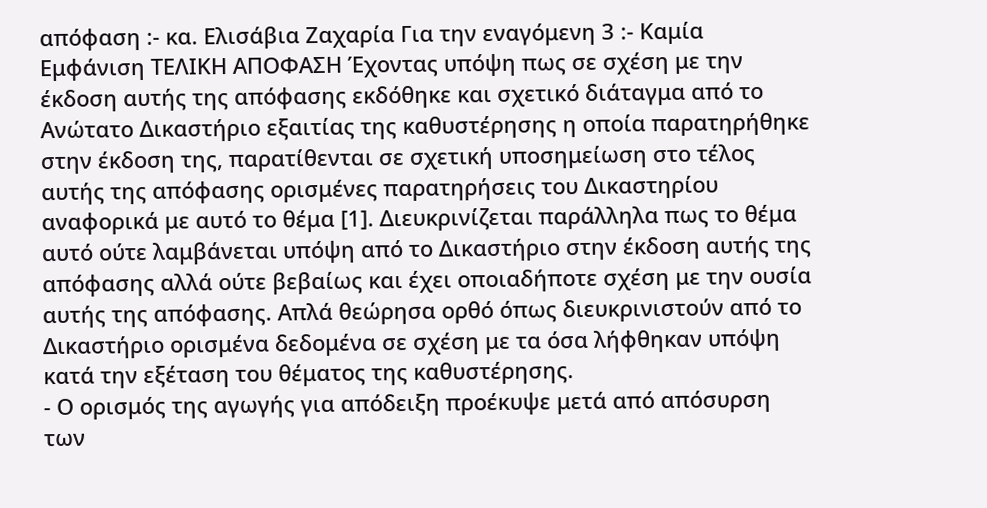απόφαση :- κα. Ελισάβια Ζαχαρία Για την εναγόμενη 3 :- Καμία Εμφάνιση ΤΕΛΙΚΗ ΑΠΟΦΑΣΗ Έχοντας υπόψη πως σε σχέση με την έκδοση αυτής της απόφασης εκδόθηκε και σχετικό διάταγμα από το Ανώτατο Δικαστήριο εξαιτίας της καθυστέρησης η οποία παρατηρήθηκε στην έκδοση της, παρατίθενται σε σχετική υποσημείωση στο τέλος αυτής της απόφασης ορισμένες παρατηρήσεις του Δικαστηρίου αναφορικά με αυτό το θέμα [1]. Διευκρινίζεται παράλληλα πως το θέμα αυτό ούτε λαμβάνεται υπόψη από το Δικαστήριο στην έκδοση αυτής της απόφασης αλλά ούτε βεβαίως και έχει οποιαδήποτε σχέση με την ουσία αυτής της απόφασης. Απλά θεώρησα ορθό όπως διευκρινιστούν από το Δικαστήριο ορισμένα δεδομένα σε σχέση με τα όσα λήφθηκαν υπόψη κατά την εξέταση του θέματος της καθυστέρησης.
- Ο ορισμός της αγωγής για απόδειξη προέκυψε μετά από απόσυρση των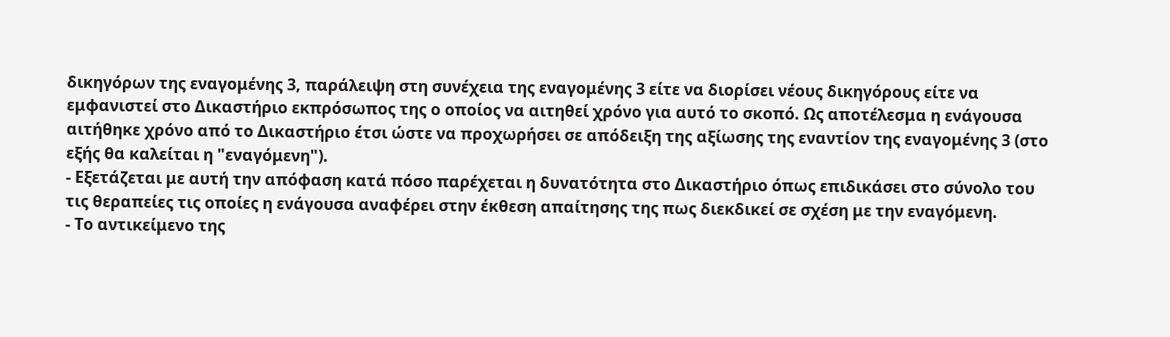δικηγόρων της εναγομένης 3, παράλειψη στη συνέχεια της εναγομένης 3 είτε να διορίσει νέους δικηγόρους είτε να εμφανιστεί στο Δικαστήριο εκπρόσωπος της ο οποίος να αιτηθεί χρόνο για αυτό το σκοπό. Ως αποτέλεσμα η ενάγουσα αιτήθηκε χρόνο από το Δικαστήριο έτσι ώστε να προχωρήσει σε απόδειξη της αξίωσης της εναντίον της εναγομένης 3 (στο εξής θα καλείται η "εναγόμενη").
- Εξετάζεται με αυτή την απόφαση κατά πόσο παρέχεται η δυνατότητα στο Δικαστήριο όπως επιδικάσει στο σύνολο του τις θεραπείες τις οποίες η ενάγουσα αναφέρει στην έκθεση απαίτησης της πως διεκδικεί σε σχέση με την εναγόμενη.
- Το αντικείμενο της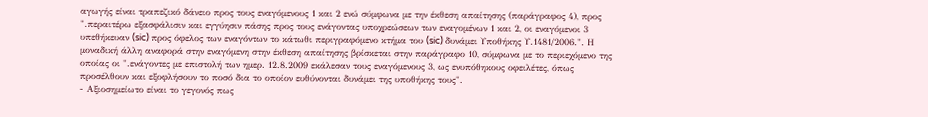αγωγής είναι τραπεζικό δάνειο προς τους εναγόμενους 1 και 2 ενώ σύμφωνα με την έκθεση απαίτησης (παράγραφος 4), προς ".περαιτέρω εξασφάλισιν και εγγύησιν πάσης προς τους ενάγοντας υποχρεώσεων των εναγομένων 1 και 2, οι εναγόμενοι 3 υπεθήκευαν (sic) προς όφελος των εναγόντων το κάτωθι περιγραφόμενο κτήμα του (sic) δυνάμει Υποθήκης Υ.1481/2006.". Η μοναδική άλλη αναφορά στην εναγόμενη στην έκθεση απαίτησης βρίσκεται στην παράγραφο 10, σύμφωνα με το περιεχόμενο της οποίας οι ".ενάγοντες με επιστολή των ημερ. 12.8.2009 εκάλεσαν τους εναγόμενους 3, ως ενυπόθηκους οφειλέτες, όπως προσέλθουν και εξοφλήσουν το ποσό δια το οποίον ευθύνονται δυνάμει της υποθήκης τους".
- Αξιοσημείωτο είναι το γεγονός πως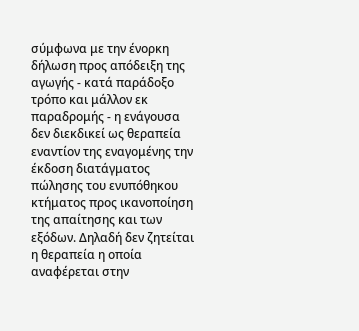σύμφωνα με την ένορκη δήλωση προς απόδειξη της αγωγής - κατά παράδοξο τρόπο και μάλλον εκ παραδρομής - η ενάγουσα δεν διεκδικεί ως θεραπεία εναντίον της εναγομένης την έκδοση διατάγματος πώλησης του ενυπόθηκου κτήματος προς ικανοποίηση της απαίτησης και των εξόδων. Δηλαδή δεν ζητείται η θεραπεία η οποία αναφέρεται στην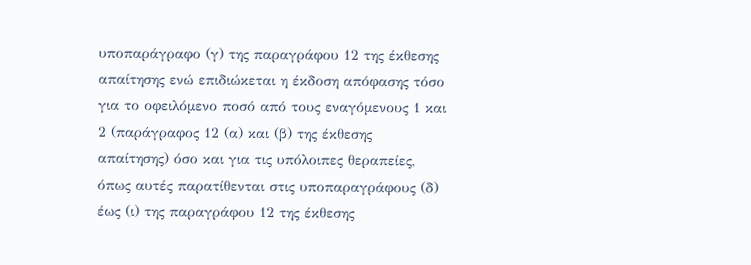υποπαράγραφο (γ) της παραγράφου 12 της έκθεσης απαίτησης ενώ επιδιώκεται η έκδοση απόφασης τόσο για το οφειλόμενο ποσό από τους εναγόμενους 1 και 2 (παράγραφος 12 (α) και (β) της έκθεσης απαίτησης) όσο και για τις υπόλοιπες θεραπείες, όπως αυτές παρατίθενται στις υποπαραγράφους (δ) έως (ι) της παραγράφου 12 της έκθεσης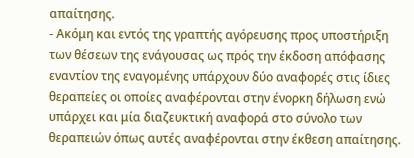απαίτησης.
- Ακόμη και εντός της γραπτής αγόρευσης προς υποστήριξη των θέσεων της ενάγουσας ως πρός την έκδοση απόφασης εναντίον της εναγομένης υπάρχουν δύο αναφορές στις ίδιες θεραπείες οι οποίες αναφέρονται στην ένορκη δήλωση ενώ υπάρχει και μία διαζευκτική αναφορά στο σύνολο των θεραπειών όπως αυτές αναφέρονται στην έκθεση απαίτησης.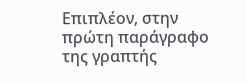Επιπλέον, στην πρώτη παράγραφο της γραπτής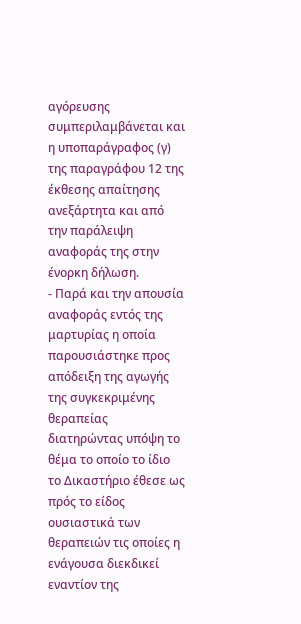αγόρευσης συμπεριλαμβάνεται και η υποπαράγραφος (γ) της παραγράφου 12 της έκθεσης απαίτησης ανεξάρτητα και από την παράλειψη αναφοράς της στην ένορκη δήλωση.
- Παρά και την απουσία αναφοράς εντός της μαρτυρίας η οποία παρουσιάστηκε προς απόδειξη της αγωγής της συγκεκριμένης θεραπείας διατηρώντας υπόψη το θέμα το οποίο το ίδιο το Δικαστήριο έθεσε ως πρός το είδος ουσιαστικά των θεραπειών τις οποίες η ενάγουσα διεκδικεί εναντίον της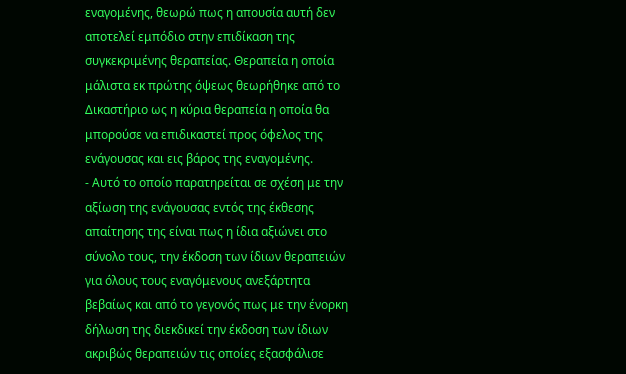εναγομένης, θεωρώ πως η απουσία αυτή δεν αποτελεί εμπόδιο στην επιδίκαση της συγκεκριμένης θεραπείας. Θεραπεία η οποία μάλιστα εκ πρώτης όψεως θεωρήθηκε από το Δικαστήριο ως η κύρια θεραπεία η οποία θα μπορούσε να επιδικαστεί προς όφελος της ενάγουσας και εις βάρος της εναγομένης.
- Αυτό το οποίο παρατηρείται σε σχέση με την αξίωση της ενάγουσας εντός της έκθεσης απαίτησης της είναι πως η ίδια αξιώνει στο σύνολο τους, την έκδοση των ίδιων θεραπειών για όλους τους εναγόμενους ανεξάρτητα βεβαίως και από το γεγονός πως με την ένορκη δήλωση της διεκδικεί την έκδοση των ίδιων ακριβώς θεραπειών τις οποίες εξασφάλισε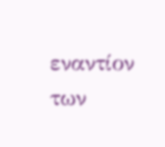εναντίον των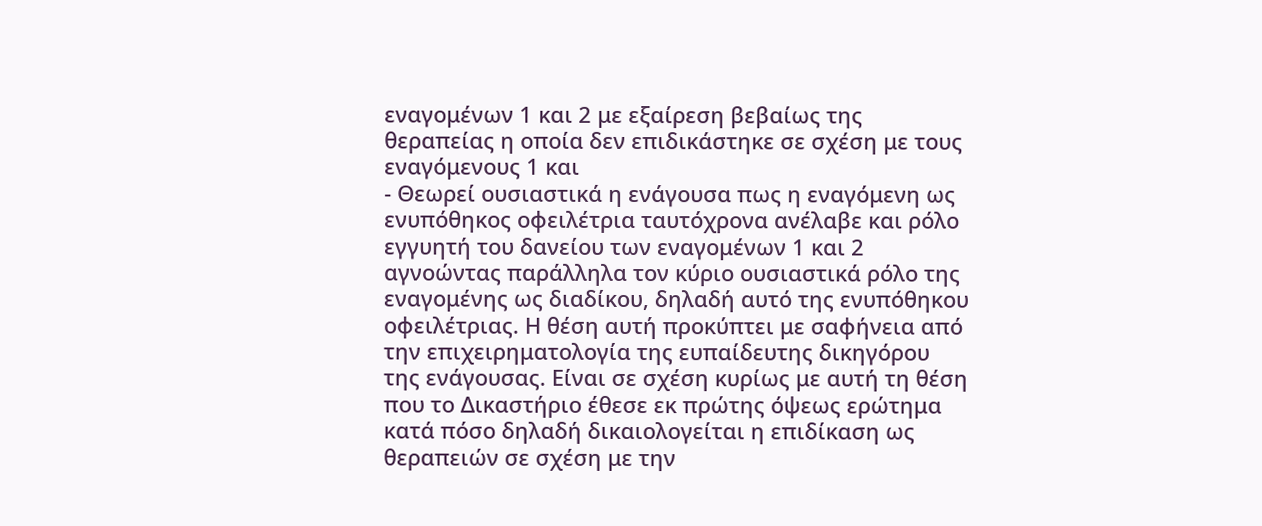εναγομένων 1 και 2 με εξαίρεση βεβαίως της θεραπείας η οποία δεν επιδικάστηκε σε σχέση με τους εναγόμενους 1 και
- Θεωρεί ουσιαστικά η ενάγουσα πως η εναγόμενη ως ενυπόθηκος οφειλέτρια ταυτόχρονα ανέλαβε και ρόλο εγγυητή του δανείου των εναγομένων 1 και 2 αγνοώντας παράλληλα τον κύριο ουσιαστικά ρόλο της εναγομένης ως διαδίκου, δηλαδή αυτό της ενυπόθηκου οφειλέτριας. Η θέση αυτή προκύπτει με σαφήνεια από την επιχειρηματολογία της ευπαίδευτης δικηγόρου της ενάγουσας. Είναι σε σχέση κυρίως με αυτή τη θέση που το Δικαστήριο έθεσε εκ πρώτης όψεως ερώτημα κατά πόσο δηλαδή δικαιολογείται η επιδίκαση ως θεραπειών σε σχέση με την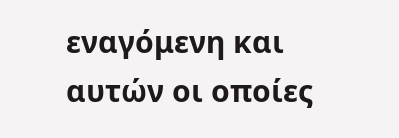εναγόμενη και αυτών οι οποίες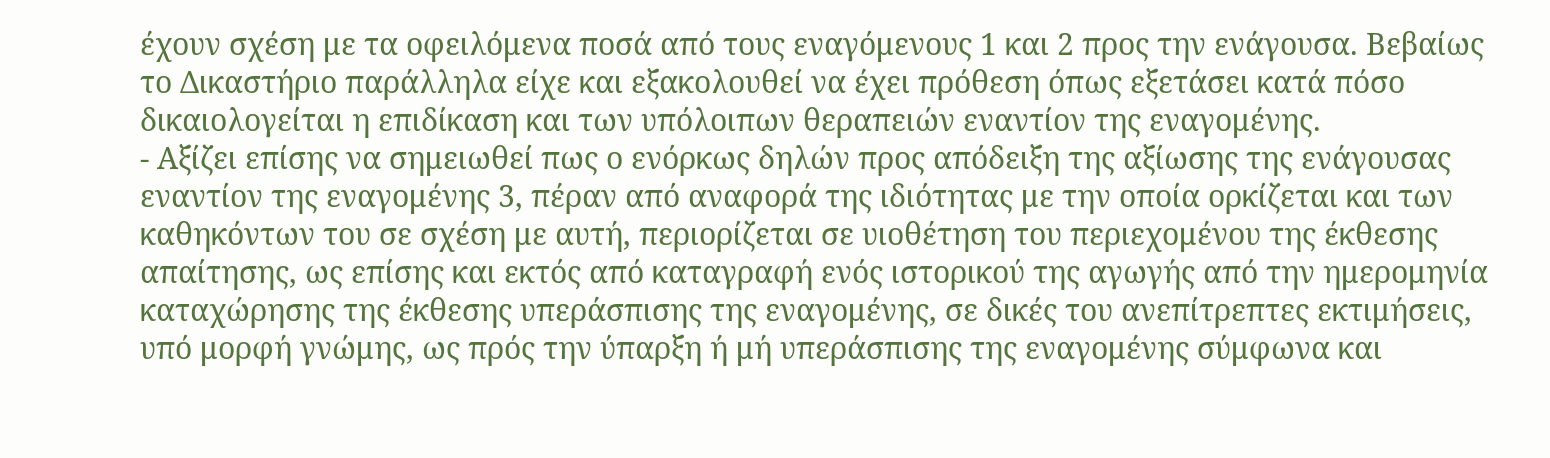έχουν σχέση με τα οφειλόμενα ποσά από τους εναγόμενους 1 και 2 προς την ενάγουσα. Βεβαίως το Δικαστήριο παράλληλα είχε και εξακολουθεί να έχει πρόθεση όπως εξετάσει κατά πόσο δικαιολογείται η επιδίκαση και των υπόλοιπων θεραπειών εναντίον της εναγομένης.
- Αξίζει επίσης να σημειωθεί πως ο ενόρκως δηλών προς απόδειξη της αξίωσης της ενάγουσας εναντίον της εναγομένης 3, πέραν από αναφορά της ιδιότητας με την οποία ορκίζεται και των καθηκόντων του σε σχέση με αυτή, περιορίζεται σε υιοθέτηση του περιεχομένου της έκθεσης απαίτησης, ως επίσης και εκτός από καταγραφή ενός ιστορικού της αγωγής από την ημερομηνία καταχώρησης της έκθεσης υπεράσπισης της εναγομένης, σε δικές του ανεπίτρεπτες εκτιμήσεις, υπό μορφή γνώμης, ως πρός την ύπαρξη ή μή υπεράσπισης της εναγομένης σύμφωνα και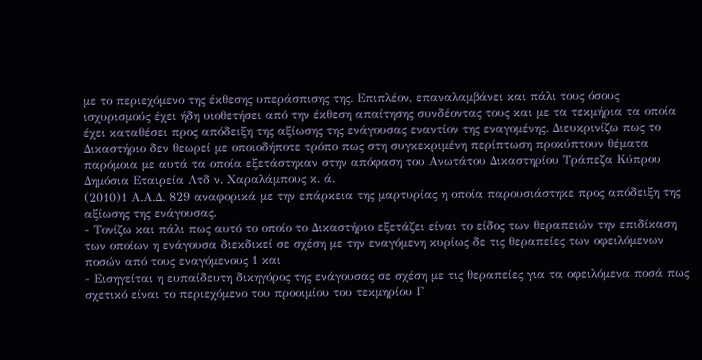με το περιεχόμενο της έκθεσης υπεράσπισης της. Επιπλέον, επαναλαμβάνει και πάλι τους όσους ισχυρισμούς έχει ήδη υιοθετήσει από την έκθεση απαίτησης συνδέοντας τους και με τα τεκμήρια τα οποία έχει καταθέσει προς απόδειξη της αξίωσης της ενάγουσας εναντίον της εναγομένης. Διευκρινίζω πως το Δικαστήριο δεν θεωρεί με οποιοδήποτε τρόπο πως στη συγκεκριμένη περίπτωση προκύπτουν θέματα παρόμοια με αυτά τα οποία εξετάστηκαν στην απόφαση του Ανωτάτου Δικαστηρίου Τράπεζα Κύπρου Δημόσια Εταιρεία Λτδ ν. Χαραλάμπους κ. ά.
(2010)1 Α.Α.Δ. 829 αναφορικά με την επάρκεια της μαρτυρίας η οποία παρουσιάστηκε προς απόδειξη της αξίωσης της ενάγουσας.
- Τονίζω και πάλι πως αυτό το οποίο το Δικαστήριο εξετάζει είναι το είδος των θεραπειών την επιδίκαση των οποίων η ενάγουσα διεκδικεί σε σχέση με την εναγόμενη κυρίως δε τις θεραπείες των οφειλόμενων ποσών από τους εναγόμενους 1 και
- Εισηγείται η ευπαίδευτη δικηγόρος της ενάγουσας σε σχέση με τις θεραπείες για τα οφειλόμενα ποσά πως σχετικό είναι το περιεχόμενο του προοιμίου του τεκμηρίου Γ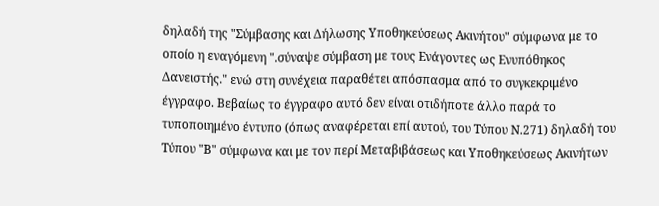δηλαδή της "Σύμβασης και Δήλωσης Υποθηκεύσεως Ακινήτου" σύμφωνα με το οποίο η εναγόμενη ".σύναψε σύμβαση με τους Ενάγοντες ως Ενυπόθηκος Δανειστής." ενώ στη συνέχεια παραθέτει απόσπασμα από το συγκεκριμένο έγγραφο. Βεβαίως το έγγραφο αυτό δεν είναι οτιδήποτε άλλο παρά το τυποποιημένο έντυπο (όπως αναφέρεται επί αυτού, του Τύπου Ν.271) δηλαδή του Τύπου "Β" σύμφωνα και με τον περί Μεταβιβάσεως και Υποθηκεύσεως Ακινήτων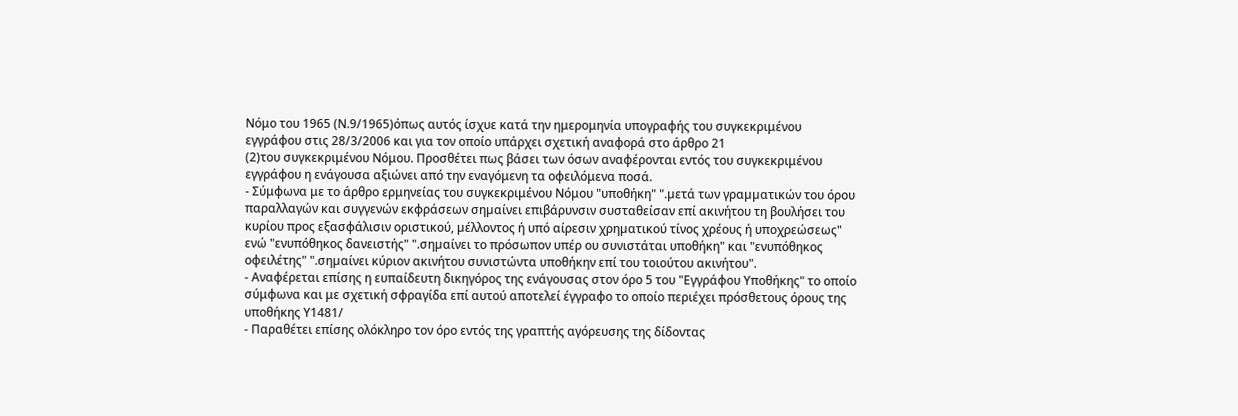Νόμο του 1965 (Ν.9/1965)όπως αυτός ίσχυε κατά την ημερομηνία υπογραφής του συγκεκριμένου εγγράφου στις 28/3/2006 και για τον οποίο υπάρχει σχετική αναφορά στο άρθρο 21
(2)του συγκεκριμένου Νόμου. Προσθέτει πως βάσει των όσων αναφέρονται εντός του συγκεκριμένου εγγράφου η ενάγουσα αξιώνει από την εναγόμενη τα οφειλόμενα ποσά.
- Σύμφωνα με το άρθρο ερμηνείας του συγκεκριμένου Νόμου "υποθήκη" ".µετά των γραµµατικών του όρου παραλλαγών και συγγενών εκφράσεων σηµαίνει επιβάρυνσιν συσταθείσαν επί ακινήτου τη βουλήσει του κυρίου προς εξασφάλισιν οριστικού, µέλλοντος ή υπό αίρεσιν χρηµατικού τίνος χρέους ή υποχρεώσεως" ενώ "ενυπόθηκος δανειστής" ".σηµαίνει το πρόσωπον υπέρ ου συνιστάται υποθήκη" και "ενυπόθηκος οφειλέτης" ".σηµαίνει κύριον ακινήτου συνιστώντα υποθήκην επί του τοιούτου ακινήτου".
- Αναφέρεται επίσης η ευπαίδευτη δικηγόρος της ενάγουσας στον όρο 5 του "Εγγράφου Υποθήκης" το οποίο σύμφωνα και με σχετική σφραγίδα επί αυτού αποτελεί έγγραφο το οποίο περιέχει πρόσθετους όρους της υποθήκης Υ1481/
- Παραθέτει επίσης ολόκληρο τον όρο εντός της γραπτής αγόρευσης της δίδοντας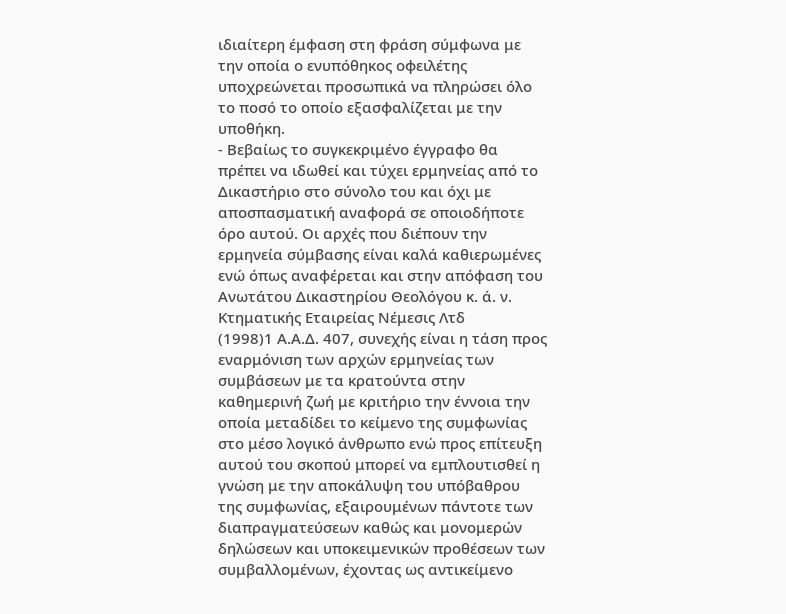ιδιαίτερη έμφαση στη φράση σύμφωνα με την οποία ο ενυπόθηκος οφειλέτης υποχρεώνεται προσωπικά να πληρώσει όλο το ποσό το οποίο εξασφαλίζεται με την υποθήκη.
- Βεβαίως το συγκεκριμένο έγγραφο θα πρέπει να ιδωθεί και τύχει ερμηνείας από το Δικαστήριο στο σύνολο του και όχι με αποσπασματική αναφορά σε οποιοδήποτε όρο αυτού. Οι αρχές που διέπουν την ερμηνεία σύμβασης είναι καλά καθιερωμένες ενώ όπως αναφέρεται και στην απόφαση του Ανωτάτου Δικαστηρίου Θεολόγου κ. ά. ν. Κτηματικής Εταιρείας Νέμεσις Λτδ
(1998)1 Α.Α.Δ. 407, συνεχής είναι η τάση προς εναρμόνιση των αρχών ερμηνείας των συμβάσεων με τα κρατούντα στην καθημερινή ζωή με κριτήριο την έννοια την οποία μεταδίδει το κείμενο της συμφωνίας στο μέσο λογικό άνθρωπο ενώ προς επίτευξη αυτού του σκοπού μπορεί να εμπλουτισθεί η γνώση με την αποκάλυψη του υπόβαθρου της συμφωνίας, εξαιρουμένων πάντοτε των διαπραγματεύσεων καθώς και μονομερών δηλώσεων και υποκειμενικών προθέσεων των συμβαλλομένων, έχοντας ως αντικείμενο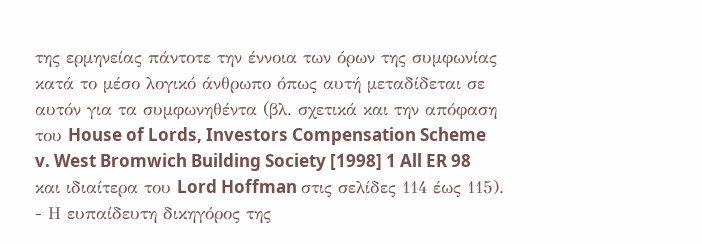της ερμηνείας πάντοτε την έννοια των όρων της συμφωνίας κατά το μέσο λογικό άνθρωπο όπως αυτή μεταδίδεται σε αυτόν για τα συμφωνηθέντα (βλ. σχετικά και την απόφαση του House of Lords, Investors Compensation Scheme v. West Bromwich Building Society [1998] 1 All ER 98 και ιδιαίτερα του Lord Hoffman στις σελίδες 114 έως 115).
- Η ευπαίδευτη δικηγόρος της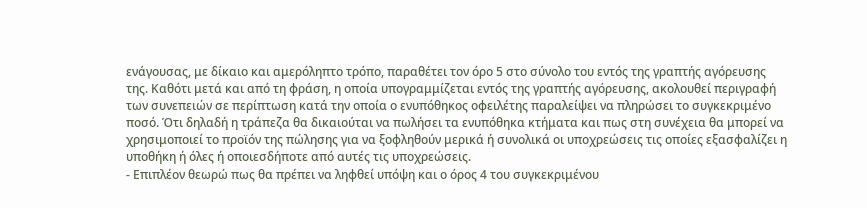ενάγουσας, με δίκαιο και αμερόληπτο τρόπο, παραθέτει τον όρο 5 στο σύνολο του εντός της γραπτής αγόρευσης της. Καθότι μετά και από τη φράση, η οποία υπογραμμίζεται εντός της γραπτής αγόρευσης, ακολουθεί περιγραφή των συνεπειών σε περίπτωση κατά την οποία ο ενυπόθηκος οφειλέτης παραλείψει να πληρώσει το συγκεκριμένο ποσό. Ότι δηλαδή η τράπεζα θα δικαιούται να πωλήσει τα ενυπόθηκα κτήματα και πως στη συνέχεια θα μπορεί να χρησιμοποιεί το προϊόν της πώλησης για να ξοφληθούν μερικά ή συνολικά οι υποχρεώσεις τις οποίες εξασφαλίζει η υποθήκη ή όλες ή οποιεσδήποτε από αυτές τις υποχρεώσεις.
- Επιπλέον θεωρώ πως θα πρέπει να ληφθεί υπόψη και ο όρος 4 του συγκεκριμένου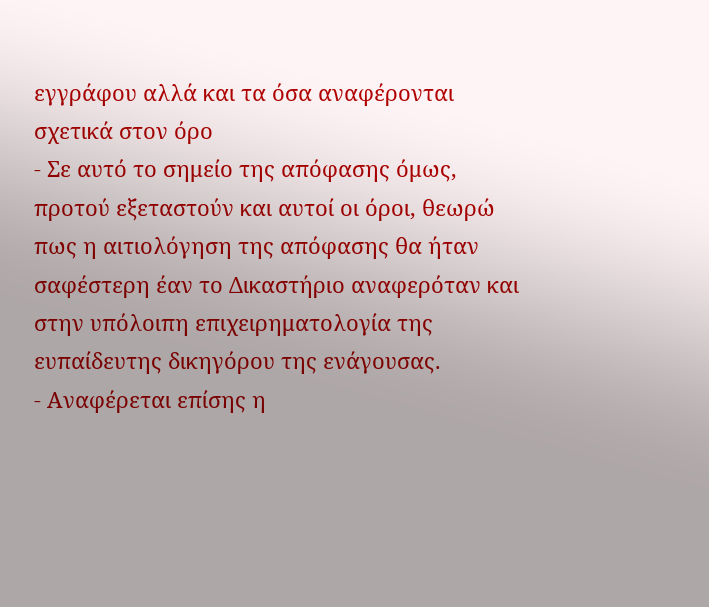εγγράφου αλλά και τα όσα αναφέρονται σχετικά στον όρο
- Σε αυτό το σημείο της απόφασης όμως, προτού εξεταστούν και αυτοί οι όροι, θεωρώ πως η αιτιολόγηση της απόφασης θα ήταν σαφέστερη έαν το Δικαστήριο αναφερόταν και στην υπόλοιπη επιχειρηματολογία της ευπαίδευτης δικηγόρου της ενάγουσας.
- Αναφέρεται επίσης η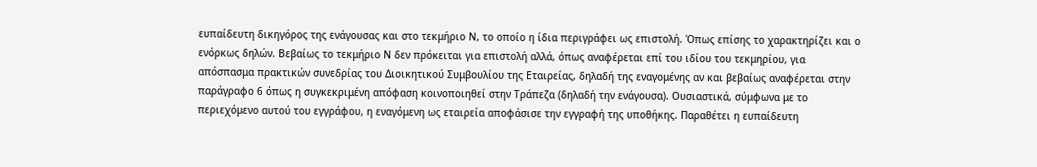ευπαίδευτη δικηγόρος της ενάγουσας και στο τεκμήριο Ν, το οποίο η ίδια περιγράφει ως επιστολή. Όπως επίσης το χαρακτηρίζει και ο ενόρκως δηλών. Βεβαίως το τεκμήριο Ν δεν πρόκειται για επιστολή αλλά, όπως αναφέρεται επί του ιδίου του τεκμηρίου, για απόσπασμα πρακτικών συνεδρίας του Διοικητικού Συμβουλίου της Εταιρείας, δηλαδή της εναγομένης αν και βεβαίως αναφέρεται στην παράγραφο 6 όπως η συγκεκριμένη απόφαση κοινοποιηθεί στην Τράπεζα (δηλαδή την ενάγουσα). Ουσιαστικά, σύμφωνα με το περιεχόμενο αυτού του εγγράφου, η εναγόμενη ως εταιρεία αποφάσισε την εγγραφή της υποθήκης. Παραθέτει η ευπαίδευτη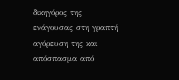δικηγόρος της ενάγουσας στη γραπτή αγόρευση της και απόσπασμα από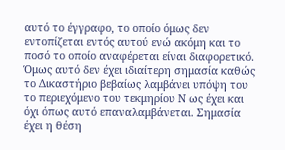αυτό το έγγραφο, το οποίο όμως δεν εντοπίζεται εντός αυτού ενώ ακόμη και το ποσό το οποίο αναφέρεται είναι διαφορετικό. Όμως αυτό δεν έχει ιδιαίτερη σημασία καθώς το Δικαστήριο βεβαίως λαμβάνει υπόψη του το περιεχόμενο του τεκμηρίου Ν ως έχει και όχι όπως αυτό επαναλαμβάνεται. Σημασία έχει η θέση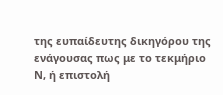της ευπαίδευτης δικηγόρου της ενάγουσας πως με το τεκμήριο Ν, ή επιστολή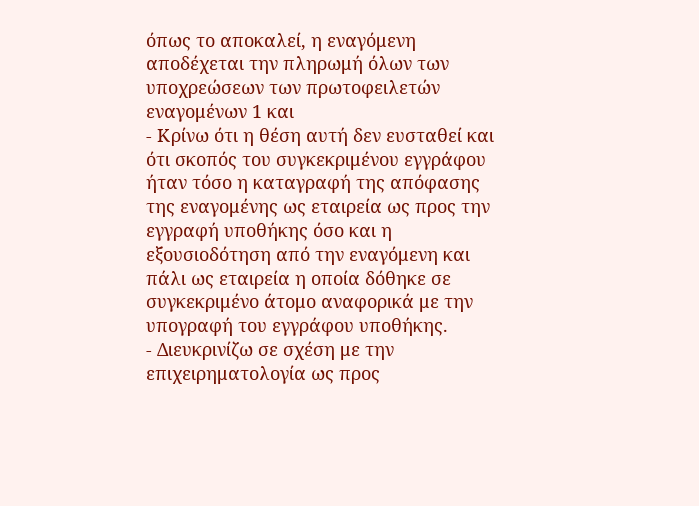όπως το αποκαλεί, η εναγόμενη αποδέχεται την πληρωμή όλων των υποχρεώσεων των πρωτοφειλετών εναγομένων 1 και
- Κρίνω ότι η θέση αυτή δεν ευσταθεί και ότι σκοπός του συγκεκριμένου εγγράφου ήταν τόσο η καταγραφή της απόφασης της εναγομένης ως εταιρεία ως προς την εγγραφή υποθήκης όσο και η εξουσιοδότηση από την εναγόμενη και πάλι ως εταιρεία η οποία δόθηκε σε συγκεκριμένο άτομο αναφορικά με την υπογραφή του εγγράφου υποθήκης.
- Διευκρινίζω σε σχέση με την επιχειρηματολογία ως προς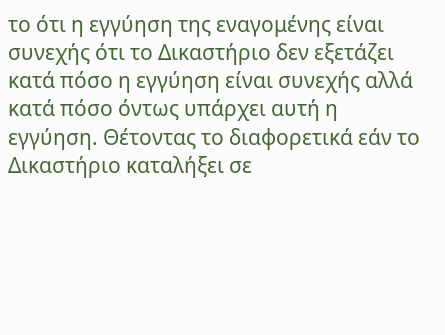το ότι η εγγύηση της εναγομένης είναι συνεχής ότι το Δικαστήριο δεν εξετάζει κατά πόσο η εγγύηση είναι συνεχής αλλά κατά πόσο όντως υπάρχει αυτή η εγγύηση. Θέτοντας το διαφορετικά εάν το Δικαστήριο καταλήξει σε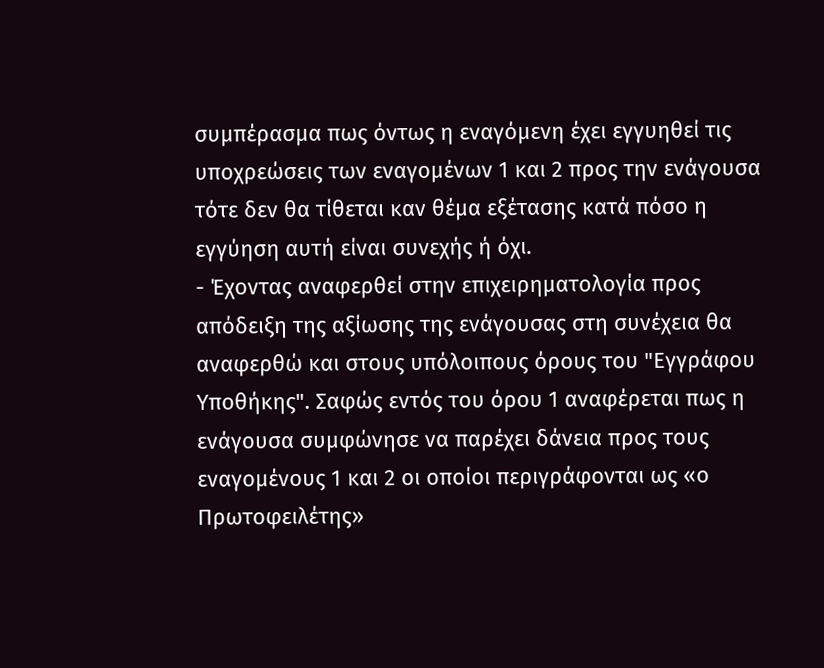συμπέρασμα πως όντως η εναγόμενη έχει εγγυηθεί τις υποχρεώσεις των εναγομένων 1 και 2 προς την ενάγουσα τότε δεν θα τίθεται καν θέμα εξέτασης κατά πόσο η εγγύηση αυτή είναι συνεχής ή όχι.
- Έχοντας αναφερθεί στην επιχειρηματολογία προς απόδειξη της αξίωσης της ενάγουσας στη συνέχεια θα αναφερθώ και στους υπόλοιπους όρους του "Εγγράφου Υποθήκης". Σαφώς εντός του όρου 1 αναφέρεται πως η ενάγουσα συμφώνησε να παρέχει δάνεια προς τους εναγομένους 1 και 2 οι οποίοι περιγράφονται ως «ο Πρωτοφειλέτης»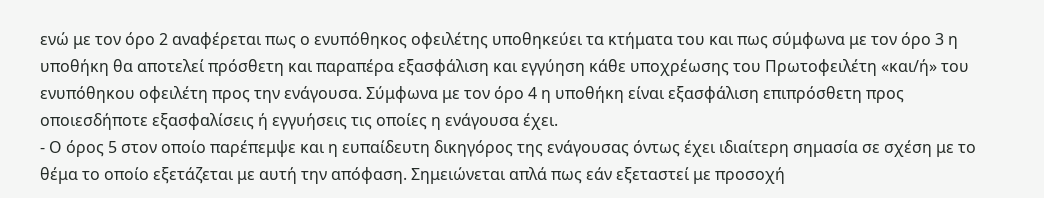ενώ με τον όρο 2 αναφέρεται πως ο ενυπόθηκος οφειλέτης υποθηκεύει τα κτήματα του και πως σύμφωνα με τον όρο 3 η υποθήκη θα αποτελεί πρόσθετη και παραπέρα εξασφάλιση και εγγύηση κάθε υποχρέωσης του Πρωτοφειλέτη «και/ή» του ενυπόθηκου οφειλέτη προς την ενάγουσα. Σύμφωνα με τον όρο 4 η υποθήκη είναι εξασφάλιση επιπρόσθετη προς οποιεσδήποτε εξασφαλίσεις ή εγγυήσεις τις οποίες η ενάγουσα έχει.
- Ο όρος 5 στον οποίο παρέπεμψε και η ευπαίδευτη δικηγόρος της ενάγουσας όντως έχει ιδιαίτερη σημασία σε σχέση με το θέμα το οποίο εξετάζεται με αυτή την απόφαση. Σημειώνεται απλά πως εάν εξεταστεί με προσοχή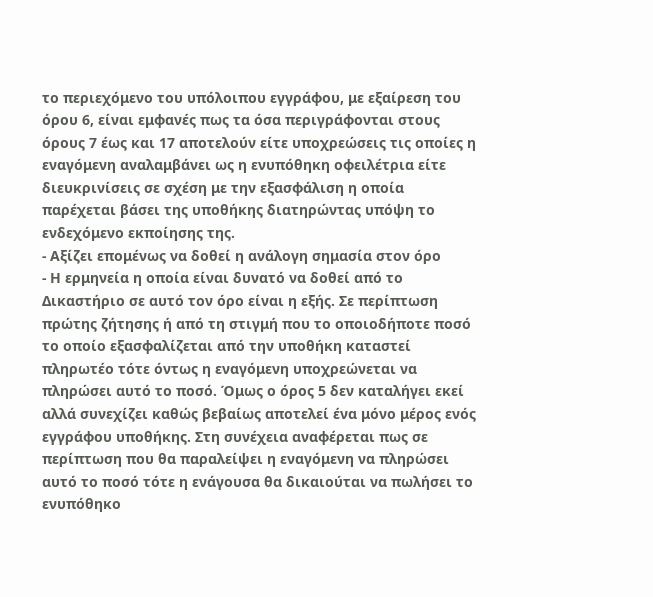το περιεχόμενο του υπόλοιπου εγγράφου, με εξαίρεση του όρου 6, είναι εμφανές πως τα όσα περιγράφονται στους όρους 7 έως και 17 αποτελούν είτε υποχρεώσεις τις οποίες η εναγόμενη αναλαμβάνει ως η ενυπόθηκη οφειλέτρια είτε διευκρινίσεις σε σχέση με την εξασφάλιση η οποία παρέχεται βάσει της υποθήκης διατηρώντας υπόψη το ενδεχόμενο εκποίησης της.
- Αξίζει επομένως να δοθεί η ανάλογη σημασία στον όρο
- Η ερμηνεία η οποία είναι δυνατό να δοθεί από το Δικαστήριο σε αυτό τον όρο είναι η εξής. Σε περίπτωση πρώτης ζήτησης ή από τη στιγμή που το οποιοδήποτε ποσό το οποίο εξασφαλίζεται από την υποθήκη καταστεί πληρωτέο τότε όντως η εναγόμενη υποχρεώνεται να πληρώσει αυτό το ποσό. Όμως ο όρος 5 δεν καταλήγει εκεί αλλά συνεχίζει καθώς βεβαίως αποτελεί ένα μόνο μέρος ενός εγγράφου υποθήκης. Στη συνέχεια αναφέρεται πως σε περίπτωση που θα παραλείψει η εναγόμενη να πληρώσει αυτό το ποσό τότε η ενάγουσα θα δικαιούται να πωλήσει το ενυπόθηκο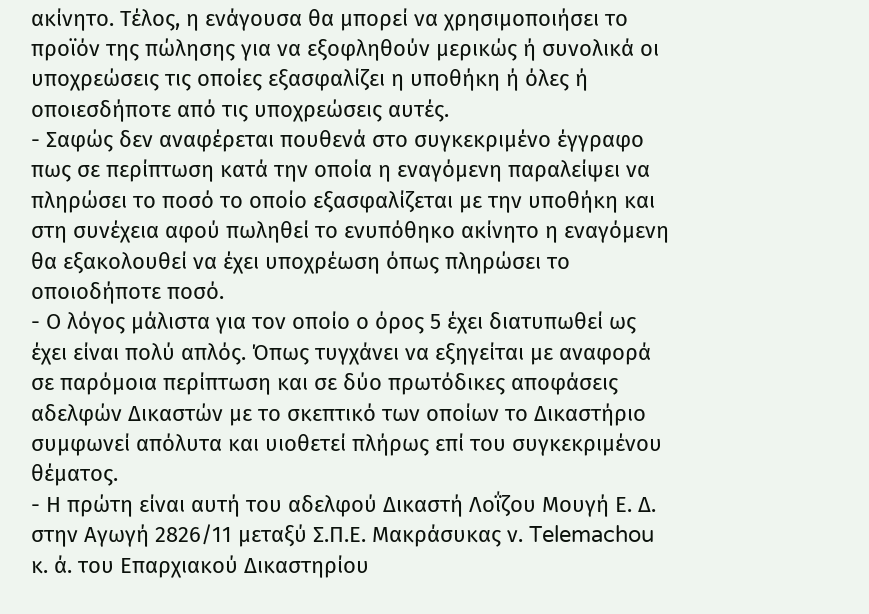ακίνητο. Τέλος, η ενάγουσα θα μπορεί να χρησιμοποιήσει το προϊόν της πώλησης για να εξοφληθούν μερικώς ή συνολικά οι υποχρεώσεις τις οποίες εξασφαλίζει η υποθήκη ή όλες ή οποιεσδήποτε από τις υποχρεώσεις αυτές.
- Σαφώς δεν αναφέρεται πουθενά στο συγκεκριμένο έγγραφο πως σε περίπτωση κατά την οποία η εναγόμενη παραλείψει να πληρώσει το ποσό το οποίο εξασφαλίζεται με την υποθήκη και στη συνέχεια αφού πωληθεί το ενυπόθηκο ακίνητο η εναγόμενη θα εξακολουθεί να έχει υποχρέωση όπως πληρώσει το οποιοδήποτε ποσό.
- Ο λόγος μάλιστα για τον οποίο ο όρος 5 έχει διατυπωθεί ως έχει είναι πολύ απλός. Όπως τυγχάνει να εξηγείται με αναφορά σε παρόμοια περίπτωση και σε δύο πρωτόδικες αποφάσεις αδελφών Δικαστών με το σκεπτικό των οποίων το Δικαστήριο συμφωνεί απόλυτα και υιοθετεί πλήρως επί του συγκεκριμένου θέματος.
- Η πρώτη είναι αυτή του αδελφού Δικαστή Λοΐζου Μουγή Ε. Δ. στην Αγωγή 2826/11 μεταξύ Σ.Π.Ε. Μακράσυκας ν. Telemachou κ. ά. του Επαρχιακού Δικαστηρίου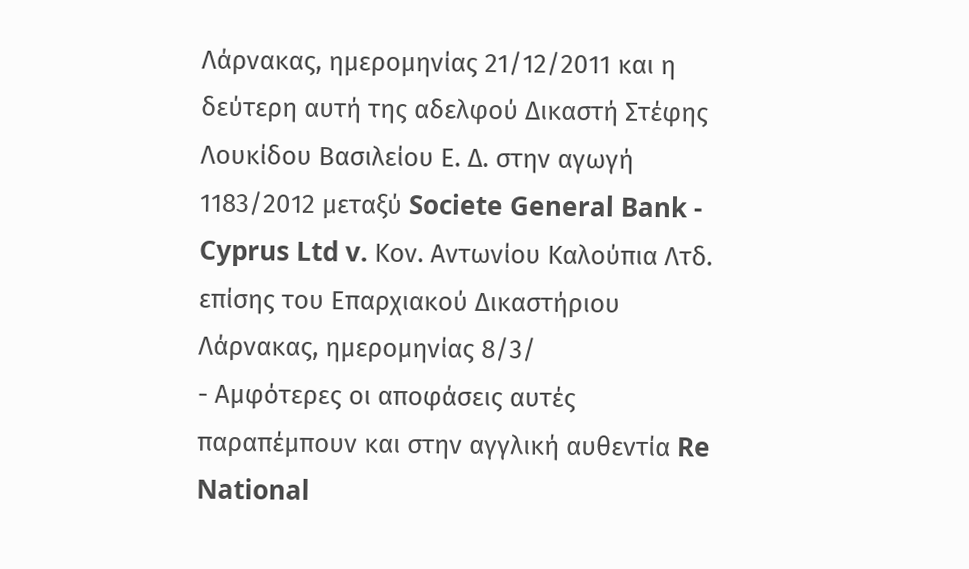Λάρνακας, ημερομηνίας 21/12/2011 και η δεύτερη αυτή της αδελφού Δικαστή Στέφης Λουκίδου Βασιλείου Ε. Δ. στην αγωγή 1183/2012 μεταξύ Societe General Bank - Cyprus Ltd v. Κον. Αντωνίου Καλούπια Λτδ. επίσης του Επαρχιακού Δικαστήριου Λάρνακας, ημερομηνίας 8/3/
- Αμφότερες οι αποφάσεις αυτές παραπέμπουν και στην αγγλική αυθεντία Re National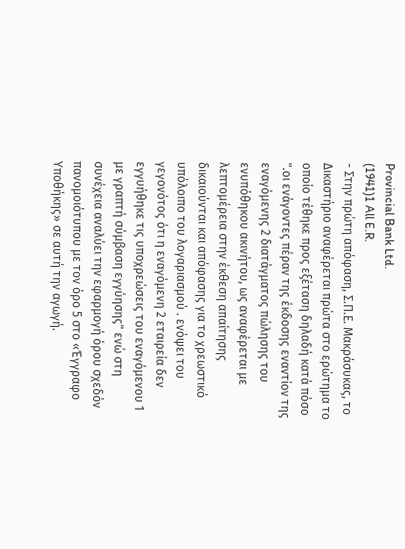Provincial Bank Ltd.
(1941)1 All E.R.
- Στην πρώτη απόφαση, Σ.Π.Ε. Μακράσυκας, το Δικαστήριο αναφέρεται πρώτα στο ερώτημα το οποίο τέθηκε προς εξέταση δηλαδή κατά πόσο ".οι ενάγοντες πέραν της έκδοσης εναντίον της εναγόμενης 2 διατάγματος πώλησης του ενυπόθηκου ακινήτου, ως αναφέρεται με λεπτομέρεια στην έκθεση απαίτησης δικαιούνται και απόφασης για το χρεωστικό υπόλοιπο του λογαριασμού . ενόψει του γεγονότος ότι η εναγόμενη 2 εταιρεία δεν εγγυήθηκε τις υποχρεώσεις του εναγόμενου 1 με γραπτή σύμβαση εγγύησης" ενώ στη συνέχεια αναλύει την εφαρμογή όρου σχεδόν πανομοιότυπου με τον όρο 5 στο «Έγγραφο Υποθήκης» σε αυτή την αγωγή.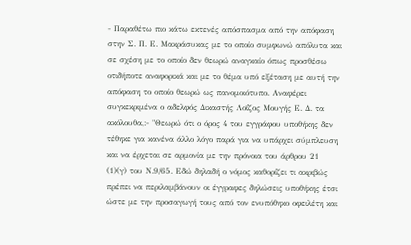- Παραθέτω πιο κάτω εκτενές απόσπασμα από την απόφαση στην Σ. Π. Ε. Μακράσυκας με το οποίο συμφωνώ απόλυτα και σε σχέση με το οποίο δεν θεωρώ αναγκαίο όπως προσθέσω οτιδήποτε αναφορικά και με το θέμα υπό εξέταση με αυτή την απόφαση το οποίο θεωρώ ως πανομοιότυπο. Αναφέρει συγκεκριμένα ο αδελφός Δικαστής Λοΐζος Μουγής Ε. Δ. τα ακόλουθα,:- "Θεωρώ ότι ο όρος 4 του εγγράφου υποθήκης δεν τέθηκε για κανένα άλλο λόγο παρά για να υπάρχει σύμπλευση και να έρχεται σε αρμονία με την πρόνοια του άρθρου 21
(1)(γ) του Ν.9/65. Εδώ δηλαδή ο νόμος καθορίζει τι ακριβώς πρέπει να περιλαμβάνουν οι έγγραφες δηλώσεις υποθήκης έτσι ώστε με την προσαγωγή τους από τον ενυπόθηκο οφειλέτη και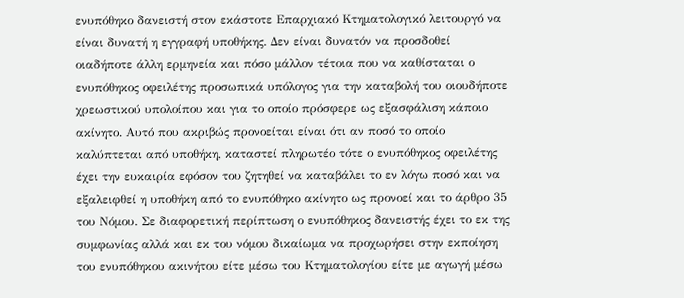ενυπόθηκο δανειστή στον εκάστοτε Επαρχιακό Κτηματολογικό λειτουργό να είναι δυνατή η εγγραφή υποθήκης. Δεν είναι δυνατόν να προσδοθεί οιαδήποτε άλλη ερμηνεία και πόσο μάλλον τέτοια που να καθίσταται ο ενυπόθηκος οφειλέτης προσωπικά υπόλογος για την καταβολή του οιουδήποτε χρεωστικού υπολοίπου και για το οποίο πρόσφερε ως εξασφάλιση κάποιο ακίνητο. Αυτό που ακριβώς προνοείται είναι ότι αν ποσό το οποίο καλύπτεται από υποθήκη, καταστεί πληρωτέο τότε ο ενυπόθηκος οφειλέτης έχει την ευκαιρία εφόσον του ζητηθεί να καταβάλει το εν λόγω ποσό και να εξαλειφθεί η υποθήκη από το ενυπόθηκο ακίνητο ως προνοεί και το άρθρο 35 του Νόμου. Σε διαφορετική περίπτωση ο ενυπόθηκος δανειστής έχει το εκ της συμφωνίας αλλά και εκ του νόμου δικαίωμα να προχωρήσει στην εκποίηση του ενυπόθηκου ακινήτου είτε μέσω του Κτηματολογίου είτε με αγωγή μέσω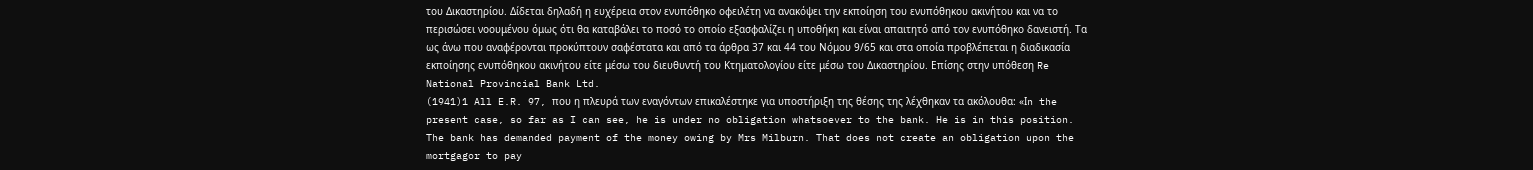του Δικαστηρίου. Δίδεται δηλαδή η ευχέρεια στον ενυπόθηκο οφειλέτη να ανακόψει την εκποίηση του ενυπόθηκου ακινήτου και να το περισώσει νοουμένου όμως ότι θα καταβάλει το ποσό το οποίο εξασφαλίζει η υποθήκη και είναι απαιτητό από τον ενυπόθηκο δανειστή. Τα ως άνω που αναφέρονται προκύπτουν σαφέστατα και από τα άρθρα 37 και 44 του Νόμου 9/65 και στα οποία προβλέπεται η διαδικασία εκποίησης ενυπόθηκου ακινήτου είτε μέσω του διευθυντή του Κτηματολογίου είτε μέσω του Δικαστηρίου. Επίσης στην υπόθεση Re National Provincial Bank Ltd.
(1941)1 All E.R. 97, που η πλευρά των εναγόντων επικαλέστηκε για υποστήριξη της θέσης της λέχθηκαν τα ακόλουθα: «Ιn the present case, so far as I can see, he is under no obligation whatsoever to the bank. He is in this position. The bank has demanded payment of the money owing by Mrs Milburn. That does not create an obligation upon the mortgagor to pay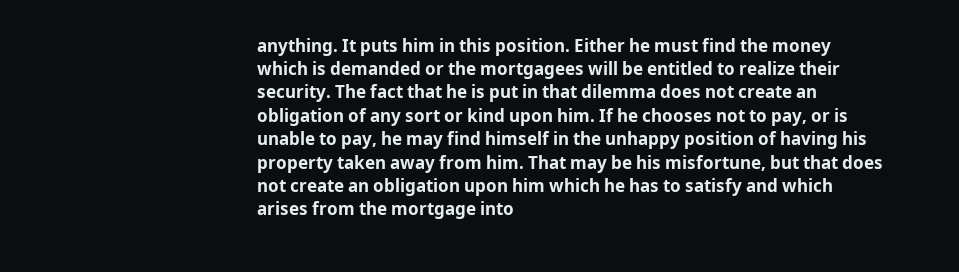anything. It puts him in this position. Either he must find the money which is demanded or the mortgagees will be entitled to realize their security. The fact that he is put in that dilemma does not create an obligation of any sort or kind upon him. If he chooses not to pay, or is unable to pay, he may find himself in the unhappy position of having his property taken away from him. That may be his misfortune, but that does not create an obligation upon him which he has to satisfy and which arises from the mortgage into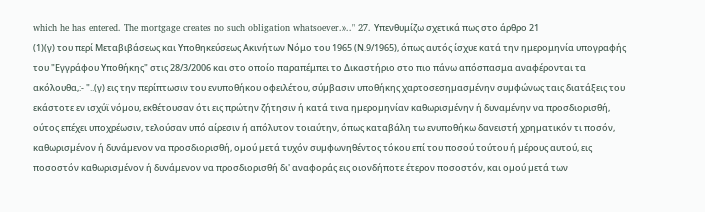which he has entered. The mortgage creates no such obligation whatsoever.».." 27. Υπενθυμίζω σχετικά πως στο άρθρο 21
(1)(γ) του περί Μεταβιβάσεως και Υποθηκεύσεως Ακινήτων Νόμο του 1965 (Ν.9/1965), όπως αυτός ίσχυε κατά την ημερομηνία υπογραφής του "Εγγράφου Υποθήκης" στις 28/3/2006 και στο οποίο παραπέμπει το Δικαστήριο στο πιο πάνω απόσπασμα αναφέρονται τα ακόλουθα,:- "..(γ) εις την περίπτωσιν του ενυποθήκου οφειλέτου, σύµβασιν υποθήκης χαρτοσεσηµασµένην συµφώνως ταις διατάξεις του εκάστοτε εν ισχύϊ νόµου, εκθέτουσαν ότι εις πρώτην ζήτησιν ή κατά τινα ηµεροµηνίαν καθωρισµένην ή δυναµένην να προσδιορισθή, ούτος επέχει υποχρέωσιν, τελούσαν υπό αίρεσιν ή απόλυτον τοιαύτην, όπως καταβάλη τω ενυποθήκω δανειστή χρηµατικόν τι ποσόν, καθωρισµένον ή δυνάµενον να προσδιορισθή, οµού µετά τυχόν συµφωνηθέντος τόκου επί του ποσού τούτου ή µέρους αυτού, εις ποσοστόν καθωρισµένον ή δυνάµενον να προσδιορισθή δι' αναφοράς εις οιονδήποτε έτερον ποσοστόν, και οµού µετά των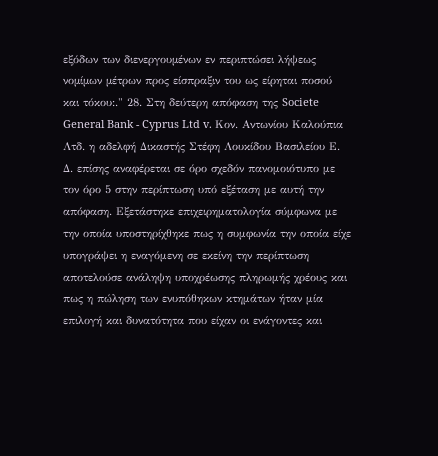εξόδων των διενεργουµένων εν περιπτώσει λήψεως νοµίµων µέτρων προς είσπραξιν του ως είρηται ποσού και τόκου:." 28. Στη δεύτερη απόφαση της Societe General Bank - Cyprus Ltd v. Κον. Αντωνίου Καλούπια Λτδ. η αδελφή Δικαστής Στέφη Λουκίδου Βασιλείου Ε. Δ. επίσης αναφέρεται σε όρο σχεδόν πανομοιότυπο με τον όρο 5 στην περίπτωση υπό εξέταση με αυτή την απόφαση. Εξετάστηκε επιχειρηματολογία σύμφωνα με την οποία υποστηρίχθηκε πως η συμφωνία την οποία είχε υπογράψει η εναγόμενη σε εκείνη την περίπτωση αποτελούσε ανάληψη υποχρέωσης πληρωμής χρέους και πως η πώληση των ενυπόθηκων κτημάτων ήταν μία επιλογή και δυνατότητα που είχαν οι ενάγοντες και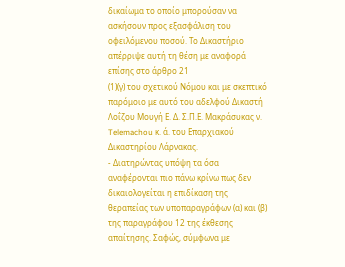δικαίωμα το οποίο μπορούσαν να ασκήσουν προς εξασφάλιση του οφειλόμενου ποσού. Το Δικαστήριο απέρριψε αυτή τη θέση με αναφορά επίσης στο άρθρο 21
(1)(γ) του σχετικού Νόμου και με σκεπτικό παρόμοιο με αυτό του αδελφού Δικαστή Λοΐζου Μουγή Ε. Δ. Σ.Π.Ε. Μακράσυκας ν. Telemachou κ. ά. του Επαρχιακού Δικαστηρίου Λάρνακας.
- Διατηρώντας υπόψη τα όσα αναφέρονται πιο πάνω κρίνω πως δεν δικαιολογείται η επιδίκαση της θεραπείας των υποπαραγράφων (α) και (β) της παραγράφου 12 της έκθεσης απαίτησης. Σαφώς, σύμφωνα με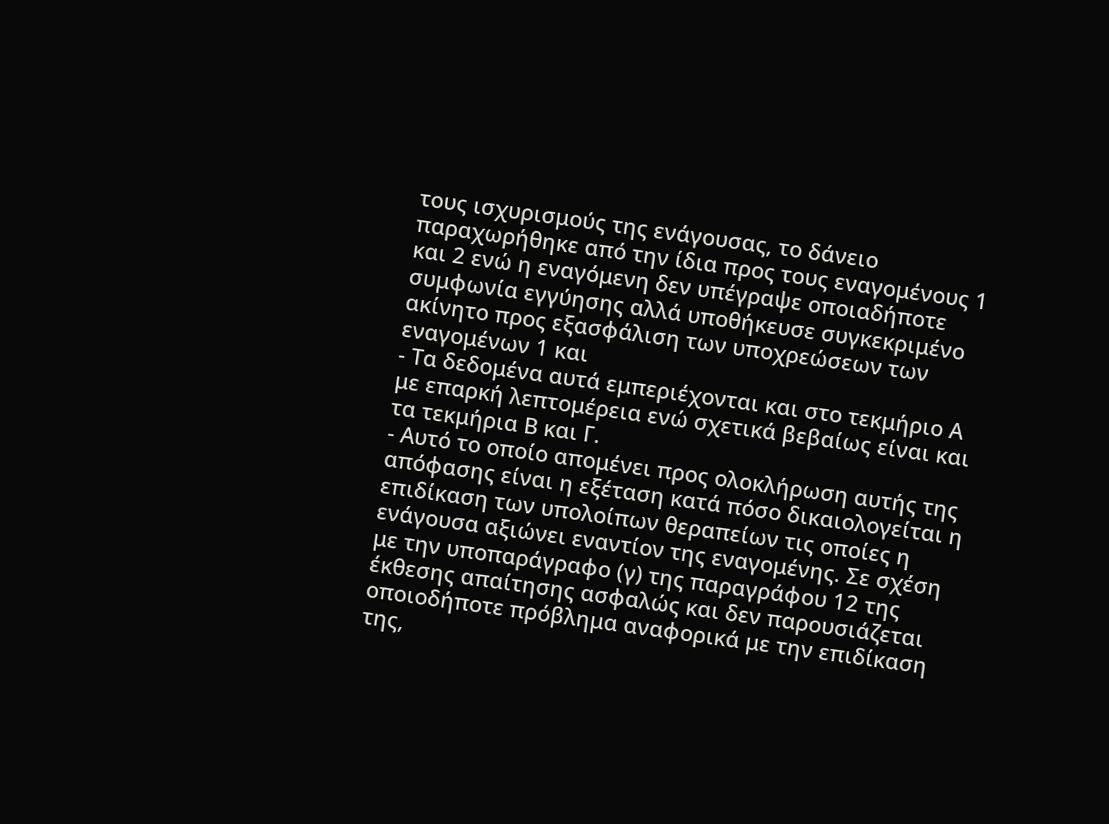τους ισχυρισμούς της ενάγουσας, το δάνειο παραχωρήθηκε από την ίδια προς τους εναγομένους 1 και 2 ενώ η εναγόμενη δεν υπέγραψε οποιαδήποτε συμφωνία εγγύησης αλλά υποθήκευσε συγκεκριμένο ακίνητο προς εξασφάλιση των υποχρεώσεων των εναγομένων 1 και
- Τα δεδομένα αυτά εμπεριέχονται και στο τεκμήριο Α με επαρκή λεπτομέρεια ενώ σχετικά βεβαίως είναι και τα τεκμήρια Β και Γ.
- Αυτό το οποίο απομένει προς ολοκλήρωση αυτής της απόφασης είναι η εξέταση κατά πόσο δικαιολογείται η επιδίκαση των υπολοίπων θεραπείων τις οποίες η ενάγουσα αξιώνει εναντίον της εναγομένης. Σε σχέση με την υποπαράγραφο (γ) της παραγράφου 12 της έκθεσης απαίτησης ασφαλώς και δεν παρουσιάζεται οποιοδήποτε πρόβλημα αναφορικά με την επιδίκαση της,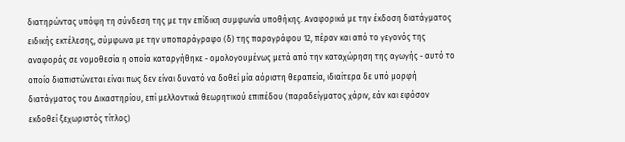διατηρώντας υπόψη τη σύνδεση της με την επίδικη συμφωνία υποθήκης. Αναφορικά με την έκδοση διατάγματος ειδικής εκτέλεσης, σύμφωνα με την υποπαράγραφο (δ) της παραγράφου 12, πέραν και από το γεγονός της αναφοράς σε νομοθεσία η οποία καταργήθηκε - ομολογουμένως μετά από την καταχώρηση της αγωγής - αυτό το οποίο διαπιστώνεται είναι πως δεν είναι δυνατό να δοθεί μία αόριστη θεραπεία, ιδιαίτερα δε υπό μορφή διατάγματος του Δικαστηρίου, επί μελλοντικά θεωρητικού επιπέδου (παραδείγματος χάριν, εάν και εφόσον εκδοθεί ξεχωριστός τίτλος)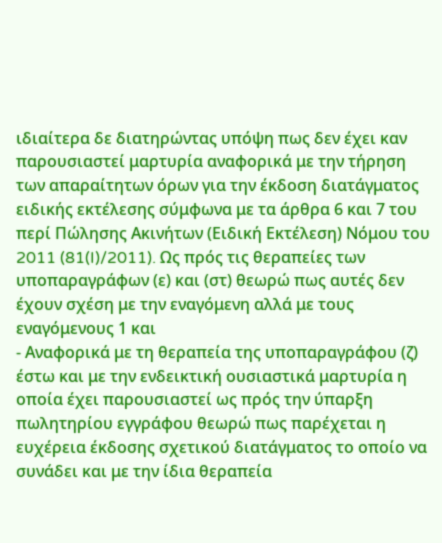ιδιαίτερα δε διατηρώντας υπόψη πως δεν έχει καν παρουσιαστεί μαρτυρία αναφορικά με την τήρηση των απαραίτητων όρων για την έκδοση διατάγματος ειδικής εκτέλεσης σύμφωνα με τα άρθρα 6 και 7 του περί Πώλησης Ακινήτων (Ειδική Εκτέλεση) Νόμου του 2011 (81(I)/2011). Ως πρός τις θεραπείες των υποπαραγράφων (ε) και (στ) θεωρώ πως αυτές δεν έχουν σχέση με την εναγόμενη αλλά με τους εναγόμενους 1 και
- Αναφορικά με τη θεραπεία της υποπαραγράφου (ζ) έστω και με την ενδεικτική ουσιαστικά μαρτυρία η οποία έχει παρουσιαστεί ως πρός την ύπαρξη πωλητηρίου εγγράφου θεωρώ πως παρέχεται η ευχέρεια έκδοσης σχετικού διατάγματος το οποίο να συνάδει και με την ίδια θεραπεία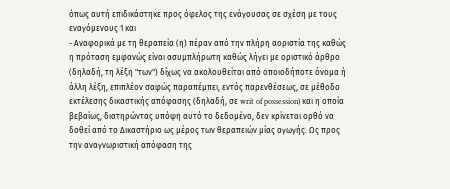όπως αυτή επιδικάστηκε προς όφελος της ενάγουσας σε σχέση με τους εναγόμενους 1 και
- Αναφορικά με τη θεραπεία (η) πέραν από την πλήρη αοριστία της καθώς η πρόταση εμφανώς είναι ασυμπλήρωτη καθώς λήγει με οριστικό άρθρο (δηλαδή, τη λέξη "των") δίχως να ακολουθείται από οποιοδήποτε όνομα ή άλλη λέξη, επιπλέον σαφώς παραπέμπει, εντός παρενθέσεως, σε μέθοδο εκτέλεσης δικαστικής απόφασης (δηλαδή, σε writ of possession) και η οποία βεβαίως, διατηρώντας υπόψη αυτό το δεδομένο, δεν κρίνεται ορθό να δοθεί από το Δικαστήριο ως μέρος των θεραπειών μίας αγωγής. Ως προς την αναγνωριστική απόφαση της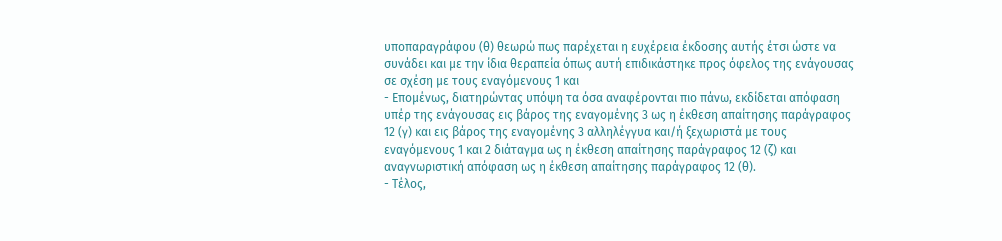υποπαραγράφου (θ) θεωρώ πως παρέχεται η ευχέρεια έκδοσης αυτής έτσι ώστε να συνάδει και με την ίδια θεραπεία όπως αυτή επιδικάστηκε προς όφελος της ενάγουσας σε σχέση με τους εναγόμενους 1 και
- Επομένως, διατηρώντας υπόψη τα όσα αναφέρονται πιο πάνω, εκδίδεται απόφαση υπέρ της ενάγουσας εις βάρος της εναγομένης 3 ως η έκθεση απαίτησης παράγραφος 12 (γ) και εις βάρος της εναγομένης 3 αλληλέγγυα και/ή ξεχωριστά με τους εναγόμενους 1 και 2 διάταγμα ως η έκθεση απαίτησης παράγραφος 12 (ζ) και αναγνωριστική απόφαση ως η έκθεση απαίτησης παράγραφος 12 (θ).
- Τέλος,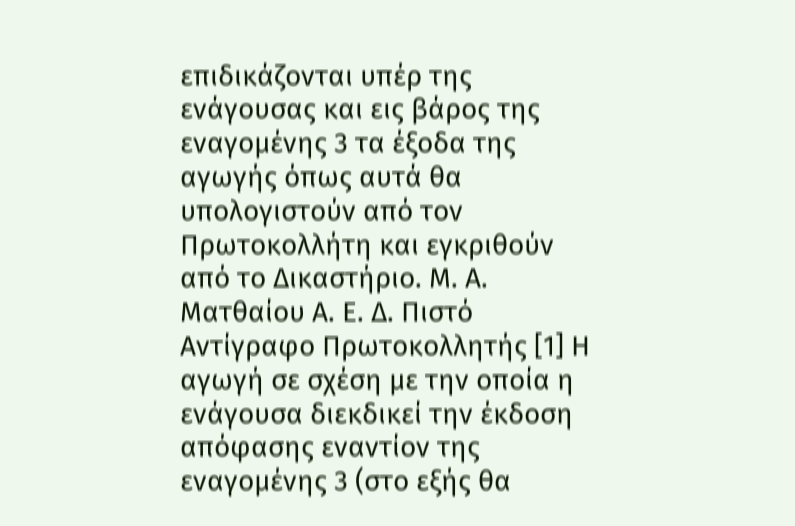επιδικάζονται υπέρ της ενάγουσας και εις βάρος της εναγομένης 3 τα έξοδα της αγωγής όπως αυτά θα υπολογιστούν από τον Πρωτοκολλήτη και εγκριθούν από το Δικαστήριο. Μ. Α. Ματθαίου Α. Ε. Δ. Πιστό Αντίγραφο Πρωτοκολλητής [1] Η αγωγή σε σχέση με την οποία η ενάγουσα διεκδικεί την έκδοση απόφασης εναντίον της εναγομένης 3 (στο εξής θα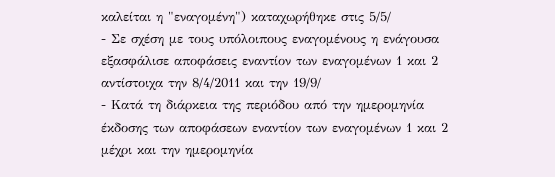καλείται η "εναγομένη") καταχωρήθηκε στις 5/5/
- Σε σχέση με τους υπόλοιπους εναγομένους η ενάγουσα εξασφάλισε αποφάσεις εναντίον των εναγομένων 1 και 2 αντίστοιχα την 8/4/2011 και την 19/9/
- Κατά τη διάρκεια της περιόδου από την ημερομηνία έκδοσης των αποφάσεων εναντίον των εναγομένων 1 και 2 μέχρι και την ημερομηνία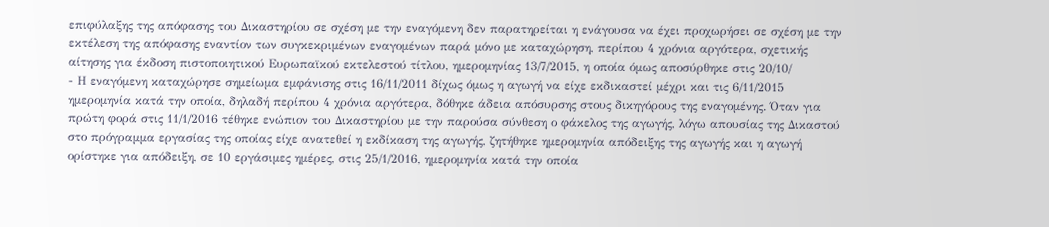επιφύλαξης της απόφασης του Δικαστηρίου σε σχέση με την εναγόμενη δεν παρατηρείται η ενάγουσα να έχει προχωρήσει σε σχέση με την εκτέλεση της απόφασης εναντίον των συγκεκριμένων εναγομένων παρά μόνο με καταχώρηση, περίπου 4 χρόνια αργότερα, σχετικής αίτησης για έκδοση πιστοποιητικού Ευρωπαϊκού εκτελεστού τίτλου, ημερομηνίας 13/7/2015, η οποία όμως αποσύρθηκε στις 20/10/
- Η εναγόμενη καταχώρησε σημείωμα εμφάνισης στις 16/11/2011 δίχως όμως η αγωγή να είχε εκδικαστεί μέχρι και τις 6/11/2015 ημερομηνία κατά την οποία, δηλαδή περίπου 4 χρόνια αργότερα, δόθηκε άδεια απόσυρσης στους δικηγόρους της εναγομένης. Όταν για πρώτη φορά στις 11/1/2016 τέθηκε ενώπιον του Δικαστηρίου με την παρούσα σύνθεση ο φάκελος της αγωγής, λόγω απουσίας της Δικαστού στο πρόγραμμα εργασίας της οποίας είχε ανατεθεί η εκδίκαση της αγωγής, ζητήθηκε ημερομηνία απόδειξης της αγωγής και η αγωγή ορίστηκε για απόδειξη, σε 10 εργάσιμες ημέρες, στις 25/1/2016, ημερομηνία κατά την οποία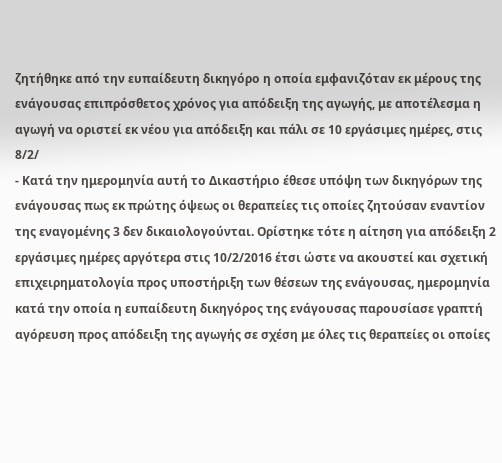ζητήθηκε από την ευπαίδευτη δικηγόρο η οποία εμφανιζόταν εκ μέρους της ενάγουσας επιπρόσθετος χρόνος για απόδειξη της αγωγής, με αποτέλεσμα η αγωγή να οριστεί εκ νέου για απόδειξη και πάλι σε 10 εργάσιμες ημέρες, στις 8/2/
- Κατά την ημερομηνία αυτή το Δικαστήριο έθεσε υπόψη των δικηγόρων της ενάγουσας πως εκ πρώτης όψεως οι θεραπείες τις οποίες ζητούσαν εναντίον της εναγομένης 3 δεν δικαιολογούνται. Ορίστηκε τότε η αίτηση για απόδειξη 2 εργάσιμες ημέρες αργότερα στις 10/2/2016 έτσι ώστε να ακουστεί και σχετική επιχειρηματολογία προς υποστήριξη των θέσεων της ενάγουσας, ημερομηνία κατά την οποία η ευπαίδευτη δικηγόρος της ενάγουσας παρουσίασε γραπτή αγόρευση προς απόδειξη της αγωγής σε σχέση με όλες τις θεραπείες οι οποίες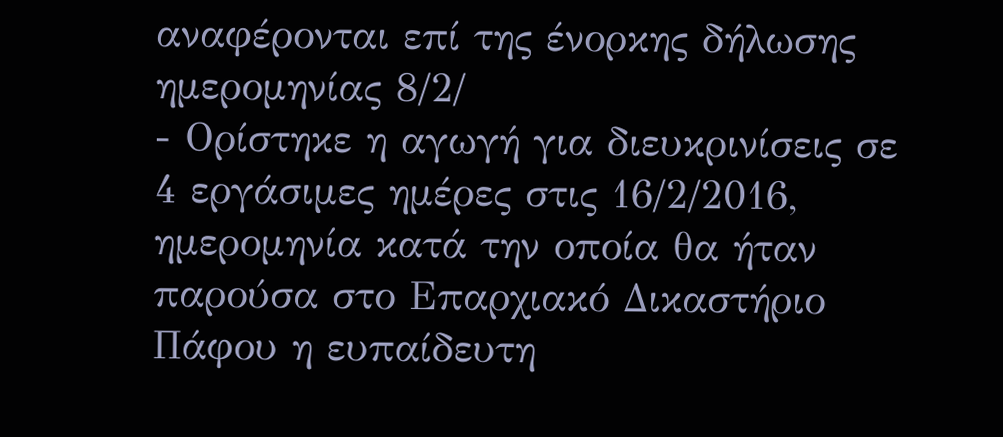αναφέρονται επί της ένορκης δήλωσης ημερομηνίας 8/2/
- Ορίστηκε η αγωγή για διευκρινίσεις σε 4 εργάσιμες ημέρες στις 16/2/2016, ημερομηνία κατά την οποία θα ήταν παρούσα στο Επαρχιακό Δικαστήριο Πάφου η ευπαίδευτη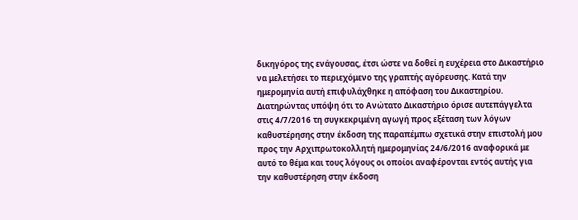δικηγόρος της ενάγουσας, έτσι ώστε να δοθεί η ευχέρεια στο Δικαστήριο να μελετήσει το περιεχόμενο της γραπτής αγόρευσης. Κατά την ημερομηνία αυτή επιφυλάχθηκε η απόφαση του Δικαστηρίου. Διατηρώντας υπόψη ότι το Ανώτατο Δικαστήριο όρισε αυτεπάγγελτα στις 4/7/2016 τη συγκεκριμένη αγωγή προς εξέταση των λόγων καθυστέρησης στην έκδοση της παραπέμπω σχετικά στην επιστολή μου προς την Αρχιπρωτοκολλητή ημερομηνίας 24/6/2016 αναφορικά με αυτό το θέμα και τους λόγους οι οποίοι αναφέρονται εντός αυτής για την καθυστέρηση στην έκδοση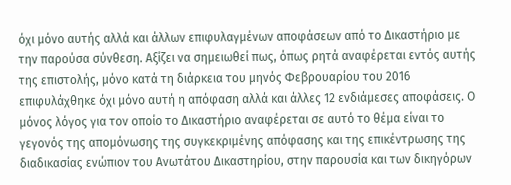όχι μόνο αυτής αλλά και άλλων επιφυλαγμένων αποφάσεων από το Δικαστήριο με την παρούσα σύνθεση. Αξίζει να σημειωθεί πως, όπως ρητά αναφέρεται εντός αυτής της επιστολής, μόνο κατά τη διάρκεια του μηνός Φεβρουαρίου του 2016 επιφυλάχθηκε όχι μόνο αυτή η απόφαση αλλά και άλλες 12 ενδιάμεσες αποφάσεις. Ο μόνος λόγος για τον οποίο το Δικαστήριο αναφέρεται σε αυτό το θέμα είναι το γεγονός της απομόνωσης της συγκεκριμένης απόφασης και της επικέντρωσης της διαδικασίας ενώπιον του Ανωτάτου Δικαστηρίου, στην παρουσία και των δικηγόρων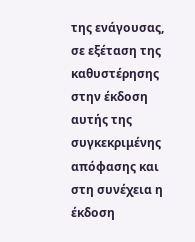της ενάγουσας, σε εξέταση της καθυστέρησης στην έκδοση αυτής της συγκεκριμένης απόφασης και στη συνέχεια η έκδοση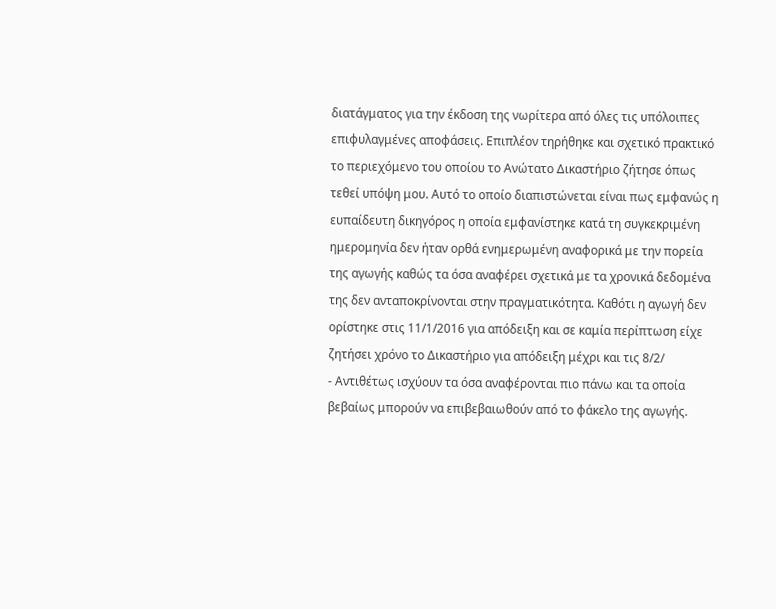διατάγματος για την έκδοση της νωρίτερα από όλες τις υπόλοιπες επιφυλαγμένες αποφάσεις. Επιπλέον τηρήθηκε και σχετικό πρακτικό το περιεχόμενο του οποίου το Ανώτατο Δικαστήριο ζήτησε όπως τεθεί υπόψη μου. Αυτό το οποίο διαπιστώνεται είναι πως εμφανώς η ευπαίδευτη δικηγόρος η οποία εμφανίστηκε κατά τη συγκεκριμένη ημερομηνία δεν ήταν ορθά ενημερωμένη αναφορικά με την πορεία της αγωγής καθώς τα όσα αναφέρει σχετικά με τα χρονικά δεδομένα της δεν ανταποκρίνονται στην πραγματικότητα. Καθότι η αγωγή δεν ορίστηκε στις 11/1/2016 για απόδειξη και σε καμία περίπτωση είχε ζητήσει χρόνο το Δικαστήριο για απόδειξη μέχρι και τις 8/2/
- Αντιθέτως ισχύουν τα όσα αναφέρονται πιο πάνω και τα οποία βεβαίως μπορούν να επιβεβαιωθούν από το φάκελο της αγωγής.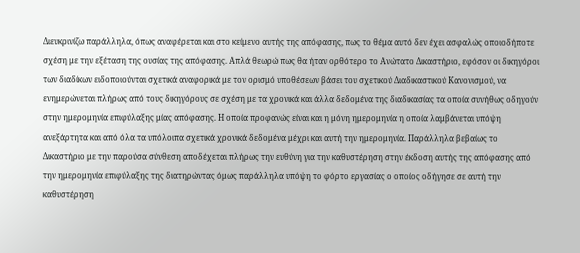Διευκρινίζω παράλληλα, όπως αναφέρεται και στο κείμενο αυτής της απόφασης, πως το θέμα αυτό δεν έχει ασφαλώς οποιοδήποτε σχέση με την εξέταση της ουσίας της απόφασης. Απλά θεωρώ πως θα ήταν ορθότερο το Ανώτατο Δικαστήριο, εφόσον οι δικηγόροι των διαδίκων ειδοποιούνται σχετικά αναφορικά με τον ορισμό υποθέσεων βάσει του σχετικού Διαδικαστικού Κανονισμού, να ενημερώνεται πλήρως από τους δικηγόρους σε σχέση με τα χρονικά και άλλα δεδομένα της διαδικασίας τα οποία συνήθως οδηγούν στην ημερομηνία επιφύλαξης μίας απόφασης. Η οποία προφανώς είναι και η μόνη ημερομηνία η οποία λαμβάνεται υπόψη ανεξάρτητα και από όλα τα υπόλοιπα σχετικά χρονικά δεδομένα μέχρι και αυτή την ημερομηνία. Παράλληλα βεβαίως το Δικαστήριο με την παρούσα σύνθεση αποδέχεται πλήρως την ευθύνη για την καθυστέρηση στην έκδοση αυτής της απόφασης από την ημερομηνία επιφύλαξης της διατηρώντας όμως παράλληλα υπόψη το φόρτο εργασίας ο οποίος οδήγησε σε αυτή την καθυστέρηση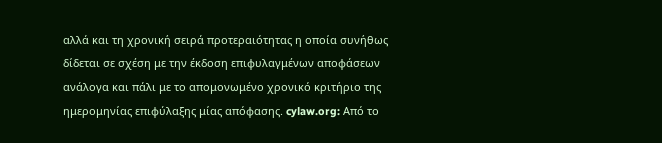αλλά και τη χρονική σειρά προτεραιότητας η οποία συνήθως δίδεται σε σχέση με την έκδοση επιφυλαγμένων αποφάσεων ανάλογα και πάλι με το απομονωμένο χρονικό κριτήριο της ημερομηνίας επιφύλαξης μίας απόφασης. cylaw.org: Από το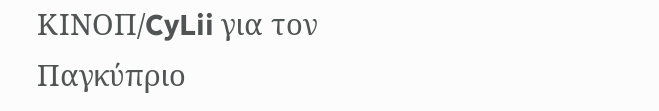ΚΙΝOΠ/CyLii για τον Παγκύπριο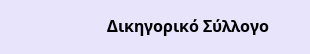Δικηγορικό Σύλλογο